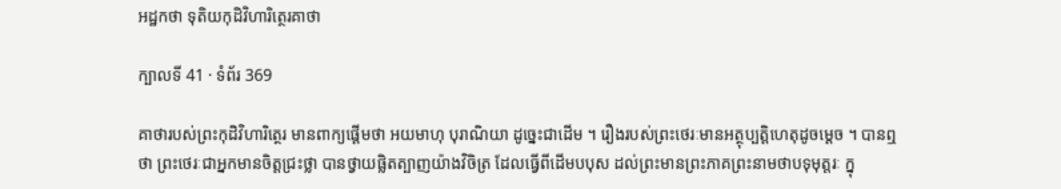អដ្ឋកថា ទុតិយកុដិវិហារិត្ថេរគាថា

ក្បាលទី 41 · ទំព័រ 369

គាថារបស់ព្រះកុដិវិហារិត្ថេរ មានពាក្យផ្តើមថា អយមាហុ បុរាណិយា ដូច្នេះជាដើម ។ រឿងរបស់ព្រះថេរៈមានអត្ថុប្បត្តិហេតុដូចម្តេច ។ បានឮថា ព្រះថេរៈជាអ្នកមានចិត្តជ្រះថ្លា បានថ្វាយផ្លិតត្បាញយ៉ាងវិចិត្រ ដែលធ្វើពីដើមបបុស ដល់ព្រះមានព្រះភាគព្រះនាមថាបទុមុត្តរៈ ក្នុ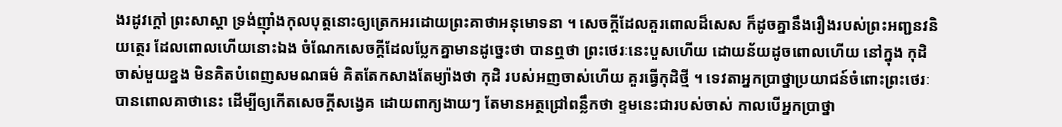ងរដូវក្តៅ ព្រះសាស្តា ទ្រង់ញ៉ាំងកុលបុត្តនោះឲ្យត្រេកអរដោយព្រះគាថាអនុមោទនា ។ សេចក្តីដែលគួរពោលដ៏សេស ក៏ដូចគ្នានឹងរឿងរបស់ព្រះអញ្ជនវនិយត្ថេរ ដែលពោលហើយនោះឯង ចំណែកសេចក្តីដែលប្លែកគ្នាមានដូច្នេះថា បានឮថា ព្រះថេរៈនេះបួសហើយ ដោយន័យដូចពោលហើយ នៅក្នុង កុដិចាស់មួយខ្នង មិនគិតបំពេញសមណធម៌ គិតតែកសាងតែម្យ៉ាងថា កុដិ របស់អញចាស់ហើយ គួរធ្វើកុដិថ្មី ។ ទេវតាអ្នកប្រាថ្នាប្រយាជន៍ចំពោះព្រះថេរៈ បានពោលគាថានេះ ដើម្បីឲ្យកើតសេចក្តីសង្វេគ ដោយពាក្យងាយៗ តែមានអត្ថជ្រៅពន្លឹកថា ខ្ទមនេះជារបស់ចាស់ កាលបើអ្នកប្រាថ្នា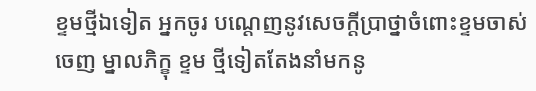ខ្ទមថ្មីឯទៀត អ្នកចូរ បណ្តេញនូវសេចក្តីប្រាថ្នាចំពោះខ្ទមចាស់ចេញ ម្នាលភិក្ខុ ខ្ទម ថ្មីទៀតតែងនាំមកនូ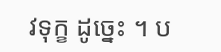វទុក្ខ ដូច្នេះ ។ ប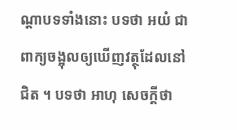ណ្តាបទទាំងនោះ បទថា អយំ ជាពាក្យចង្អុលឲ្យឃើញវត្ថុដែលនៅជិត ។ បទថា អាហុ សេចក្តីថា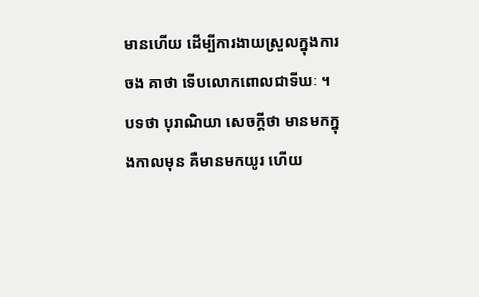មានហើយ ដើម្បីការងាយស្រួលក្នុងការចង គាថា ទើបលោកពោលជាទីឃៈ ។ បទថា បុរាណិយា សេចក្តីថា មានមកក្នុងកាលមុន គឺមានមកយូរ ហើយ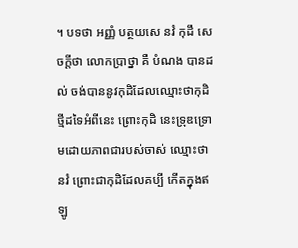។ បទថា អញ្ញំ បត្ថយសេ នវំ កុដឹ សេចក្តីថា លោកប្រាថ្នា គឺ បំណង បានដល់ ចង់បាននូវកុដិដែលឈ្មោះថាកុដិថ្មីដទៃអំពីនេះ ព្រោះកុដិ នេះទ្រុឌទ្រោមដោយភាពជារបស់ចាស់ ឈ្មោះថា នវំ ព្រោះជាកុដិដែលគប្បី កើតក្នុងឥឡូ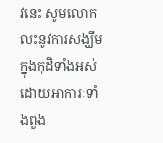វនេះ សូមលោកលះនូវការសង្ឃឹមក្នុងកុដិទាំងអស់ ដោយអាការៈទាំងពួង